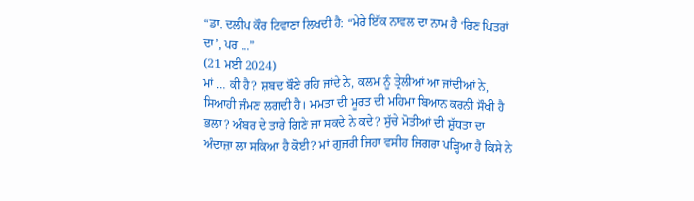“ਡਾ. ਦਲੀਪ ਕੌਰ ਟਿਵਾਣਾ ਲਿਖਦੀ ਹੈ: “ਮੇਰੇ ਇੱਕ ਨਾਵਲ ਦਾ ਨਾਮ ਹੈ ‘ਰਿਣ ਪਿਤਰਾਂ ਦਾ’, ਪਰ ...”
(21 ਮਈ 2024)
ਮਾਂ … ਕੀ ਹੈ? ਸ਼ਬਦ ਬੌਣੇ ਰਹਿ ਜਾਂਦੇ ਨੇ, ਕਲਮ ਨੂੰ ਤ੍ਰੇਲੀਆਂ ਆ ਜਾਂਦੀਆਂ ਨੇ, ਸਿਆਹੀ ਜੰਮਣ ਲਗਦੀ ਹੈ। ਮਮਤਾ ਦੀ ਮੂਰਤ ਦੀ ਮਹਿਮਾ ਬਿਆਨ ਕਰਨੀ ਸੌਖੀ ਹੈ ਭਲਾ? ਅੰਬਰ ਦੇ ਤਾਰੇ ਗਿਣੇ ਜਾ ਸਕਦੇ ਨੇ ਕਦੇ? ਸੁੱਚੇ ਮੋਤੀਆਂ ਦੀ ਸ਼ੁੱਧਤਾ ਦਾ ਅੰਦਾਜ਼ਾ ਲਾ ਸਕਿਆ ਹੈ ਕੋਈ? ਮਾਂ ਗੁਜਰੀ ਜਿਹਾ ਵਸੀਹ ਜਿਗਰਾ ਪੜ੍ਹਿਆ ਹੈ ਕਿਸੇ ਨੇ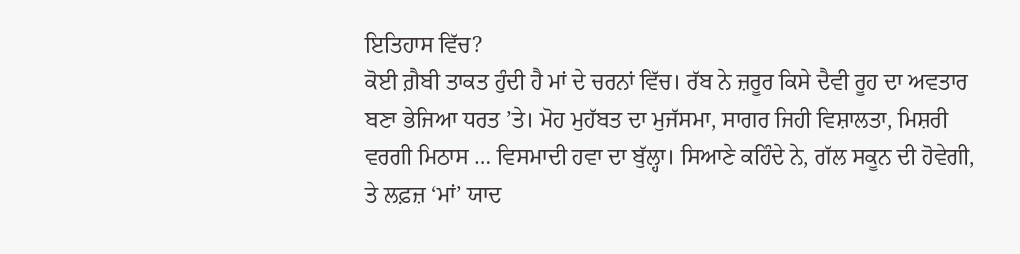ਇਤਿਹਾਸ ਵਿੱਚ?
ਕੋਈ ਗ਼ੈਬੀ ਤਾਕਤ ਹੁੰਦੀ ਹੈ ਮਾਂ ਦੇ ਚਰਨਾਂ ਵਿੱਚ। ਰੱਬ ਨੇ ਜ਼ਰੂਰ ਕਿਸੇ ਦੈਵੀ ਰੂਹ ਦਾ ਅਵਤਾਰ ਬਣਾ ਭੇਜਿਆ ਧਰਤ ’ਤੇ। ਮੋਹ ਮੁਹੱਬਤ ਦਾ ਮੁਜੱਸਮਾ, ਸਾਗਰ ਜਿਹੀ ਵਿਸ਼ਾਲਤਾ, ਮਿਸ਼ਰੀ ਵਰਗੀ ਮਿਠਾਸ … ਵਿਸਮਾਦੀ ਹਵਾ ਦਾ ਬੁੱਲ੍ਹਾ। ਸਿਆਣੇ ਕਹਿੰਦੇ ਨੇ, ਗੱਲ ਸਕੂਨ ਦੀ ਹੋਵੇਗੀ, ਤੇ ਲਫ਼ਜ਼ ‘ਮਾਂ’ ਯਾਦ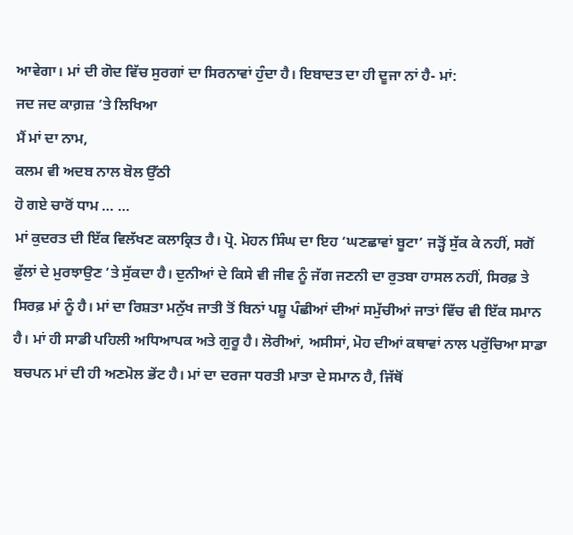ਆਵੇਗਾ। ਮਾਂ ਦੀ ਗੋਦ ਵਿੱਚ ਸੁਰਗਾਂ ਦਾ ਸਿਰਨਾਵਾਂ ਹੁੰਦਾ ਹੈ। ਇਬਾਦਤ ਦਾ ਹੀ ਦੂਜਾ ਨਾਂ ਹੈ- ਮਾਂ:
ਜਦ ਜਦ ਕਾਗ਼ਜ਼ ’ਤੇ ਲਿਖਿਆ
ਮੈਂ ਮਾਂ ਦਾ ਨਾਮ,
ਕਲਮ ਵੀ ਅਦਬ ਨਾਲ ਬੋਲ ਉੱਠੀ
ਹੋ ਗਏ ਚਾਰੋਂ ਧਾਮ … …
ਮਾਂ ਕੁਦਰਤ ਦੀ ਇੱਕ ਵਿਲੱਖਣ ਕਲਾਕ੍ਰਿਤ ਹੈ। ਪ੍ਰੋ. ਮੋਹਨ ਸਿੰਘ ਦਾ ਇਹ ‘ਘਣਛਾਵਾਂ ਬੂਟਾ’ ਜੜ੍ਹੋਂ ਸੁੱਕ ਕੇ ਨਹੀਂ, ਸਗੋਂ ਫੁੱਲਾਂ ਦੇ ਮੁਰਝਾਉਣ ’ਤੇ ਸੁੱਕਦਾ ਹੈ। ਦੁਨੀਆਂ ਦੇ ਕਿਸੇ ਵੀ ਜੀਵ ਨੂੰ ਜੱਗ ਜਣਨੀ ਦਾ ਰੁਤਬਾ ਹਾਸਲ ਨਹੀਂ, ਸਿਰਫ਼ ਤੇ ਸਿਰਫ਼ ਮਾਂ ਨੂੰ ਹੈ। ਮਾਂ ਦਾ ਰਿਸ਼ਤਾ ਮਨੁੱਖ ਜਾਤੀ ਤੋਂ ਬਿਨਾਂ ਪਸ਼ੂ ਪੰਛੀਆਂ ਦੀਆਂ ਸਮੁੱਚੀਆਂ ਜਾਤਾਂ ਵਿੱਚ ਵੀ ਇੱਕ ਸਮਾਨ ਹੈ। ਮਾਂ ਹੀ ਸਾਡੀ ਪਹਿਲੀ ਅਧਿਆਪਕ ਅਤੇ ਗੁਰੂ ਹੈ। ਲੋਰੀਆਂ, ਅਸੀਸਾਂ, ਮੋਹ ਦੀਆਂ ਕਥਾਵਾਂ ਨਾਲ ਪਰੁੱਚਿਆ ਸਾਡਾ ਬਚਪਨ ਮਾਂ ਦੀ ਹੀ ਅਣਮੋਲ ਭੇਂਟ ਹੈ। ਮਾਂ ਦਾ ਦਰਜਾ ਧਰਤੀ ਮਾਤਾ ਦੇ ਸਮਾਨ ਹੈ, ਜਿੱਥੋਂ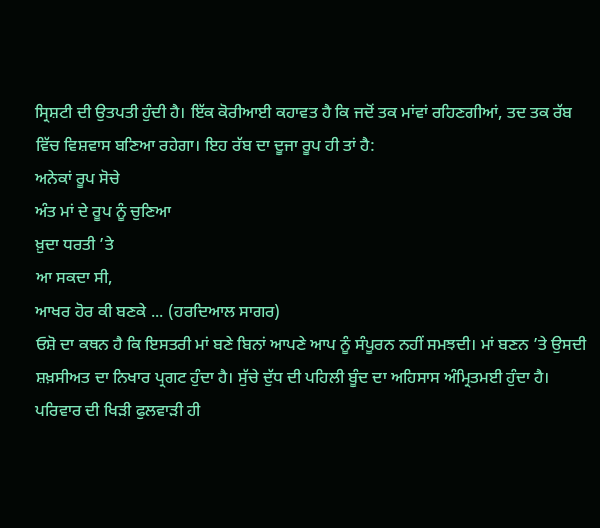ਸ੍ਰਿਸ਼ਟੀ ਦੀ ਉਤਪਤੀ ਹੁੰਦੀ ਹੈ। ਇੱਕ ਕੋਰੀਆਈ ਕਹਾਵਤ ਹੈ ਕਿ ਜਦੋਂ ਤਕ ਮਾਂਵਾਂ ਰਹਿਣਗੀਆਂ, ਤਦ ਤਕ ਰੱਬ ਵਿੱਚ ਵਿਸ਼ਵਾਸ ਬਣਿਆ ਰਹੇਗਾ। ਇਹ ਰੱਬ ਦਾ ਦੂਜਾ ਰੂਪ ਹੀ ਤਾਂ ਹੈ:
ਅਨੇਕਾਂ ਰੂਪ ਸੋਚੇ
ਅੰਤ ਮਾਂ ਦੇ ਰੂਪ ਨੂੰ ਚੁਣਿਆ
ਖ਼ੁਦਾ ਧਰਤੀ ’ਤੇ
ਆ ਸਕਦਾ ਸੀ,
ਆਖਰ ਹੋਰ ਕੀ ਬਣਕੇ ... (ਹਰਦਿਆਲ ਸਾਗਰ)
ਓਸ਼ੋ ਦਾ ਕਥਨ ਹੈ ਕਿ ਇਸਤਰੀ ਮਾਂ ਬਣੇ ਬਿਨਾਂ ਆਪਣੇ ਆਪ ਨੂੰ ਸੰਪੂਰਨ ਨਹੀਂ ਸਮਝਦੀ। ਮਾਂ ਬਣਨ ’ਤੇ ਉਸਦੀ ਸ਼ਖ਼ਸੀਅਤ ਦਾ ਨਿਖਾਰ ਪ੍ਰਗਟ ਹੁੰਦਾ ਹੈ। ਸੁੱਚੇ ਦੁੱਧ ਦੀ ਪਹਿਲੀ ਬੂੰਦ ਦਾ ਅਹਿਸਾਸ ਅੰਮ੍ਰਿਤਮਈ ਹੁੰਦਾ ਹੈ। ਪਰਿਵਾਰ ਦੀ ਖਿੜੀ ਫੁਲਵਾੜੀ ਹੀ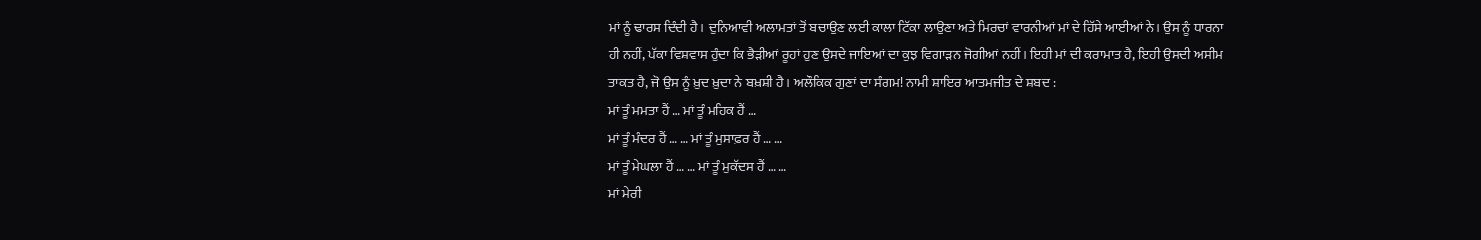ਮਾਂ ਨੂੰ ਢਾਰਸ ਦਿੰਦੀ ਹੈ। ਦੁਨਿਆਵੀ ਅਲਾਮਤਾਂ ਤੋਂ ਬਚਾਉਣ ਲਈ ਕਾਲਾ ਟਿੱਕਾ ਲਾਉਣਾ ਅਤੇ ਮਿਰਚਾਂ ਵਾਰਨੀਆਂ ਮਾਂ ਦੇ ਹਿੱਸੇ ਆਈਆਂ ਨੇ। ਉਸ ਨੂੰ ਧਾਰਨਾ ਹੀ ਨਹੀਂ, ਪੱਕਾ ਵਿਸ਼ਵਾਸ ਹੁੰਦਾ ਕਿ ਭੈੜੀਆਂ ਰੂਹਾਂ ਹੁਣ ਉਸਦੇ ਜਾਇਆਂ ਦਾ ਕੁਝ ਵਿਗਾੜਨ ਜੋਗੀਆਂ ਨਹੀਂ। ਇਹੀ ਮਾਂ ਦੀ ਕਰਾਮਾਤ ਹੈ, ਇਹੀ ਉਸਦੀ ਅਸੀਮ ਤਾਕਤ ਹੈ, ਜੋ ਉਸ ਨੂੰ ਖ਼ੁਦ ਖ਼ੁਦਾ ਨੇ ਬਖ਼ਸ਼ੀ ਹੈ। ਅਲੌਕਿਕ ਗੁਣਾਂ ਦਾ ਸੰਗਮ! ਨਾਮੀ ਸ਼ਾਇਰ ਆਤਮਜੀਤ ਦੇ ਸ਼ਬਦ :
ਮਾਂ ਤੂੰ ਮਮਤਾ ਹੈਂ … ਮਾਂ ਤੂੰ ਮਹਿਕ ਹੈਂ …
ਮਾਂ ਤੂੰ ਮੰਦਰ ਹੈਂ … … ਮਾਂ ਤੂੰ ਮੁਸਾਫ਼ਰ ਹੈਂ … …
ਮਾਂ ਤੂੰ ਮੇਘਲਾ ਹੈਂ … … ਮਾਂ ਤੂੰ ਮੁਕੱਦਸ ਹੈਂ … …
ਮਾਂ ਮੇਰੀ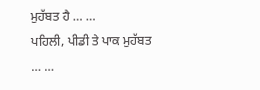ਮੁਹੱਬਤ ਹੈ … …
ਪਹਿਲੀ, ਪੀਡੀ ਤੇ ਪਾਕ ਮੁਹੱਬਤ … …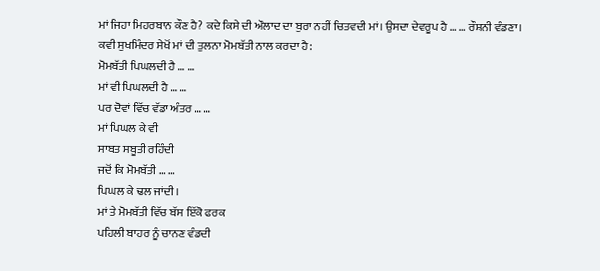ਮਾਂ ਜਿਹਾ ਮਿਹਰਬਾਨ ਕੌਣ ਹੈ? ਕਦੇ ਕਿਸੇ ਦੀ ਔਲਾਦ ਦਾ ਬੁਰਾ ਨਹੀਂ ਚਿਤਵਦੀ ਮਾਂ। ਉਸਦਾ ਦੇਵਰੂਪ ਹੈ … … ਰੌਸ਼ਨੀ ਵੰਡਣਾ। ਕਵੀ ਸੁਖਮਿੰਦਰ ਸੇਖੋਂ ਮਾਂ ਦੀ ਤੁਲਨਾ ਮੋਮਬੱਤੀ ਨਾਲ ਕਰਦਾ ਹੈ:
ਮੋਮਬੱਤੀ ਪਿਘਲਦੀ ਹੈ … …
ਮਾਂ ਵੀ ਪਿਘਲਦੀ ਹੈ … …
ਪਰ ਦੋਵਾਂ ਵਿੱਚ ਵੱਡਾ ਅੰਤਰ … …
ਮਾਂ ਪਿਘਲ ਕੇ ਵੀ
ਸਾਬਤ ਸਬੂਤੀ ਰਹਿੰਦੀ
ਜਦੋਂ ਕਿ ਮੋਮਬੱਤੀ … …
ਪਿਘਲ ਕੇ ਢਲ ਜਾਂਦੀ।
ਮਾਂ ਤੇ ਮੋਮਬੱਤੀ ਵਿੱਚ ਬੱਸ ਇੱਕੋ ਫਰਕ
ਪਹਿਲੀ ਬਾਹਰ ਨੂੰ ਚਾਨਣ ਵੰਡਦੀ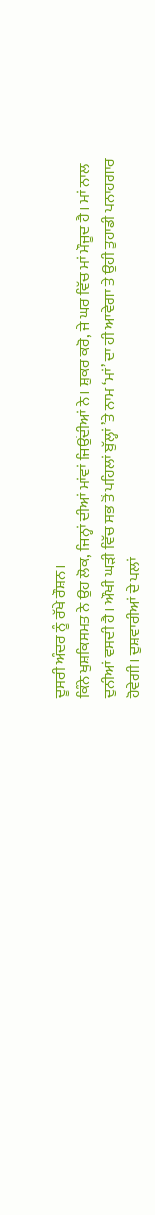ਦੂਸਰੀ ਅੰਦਰ ਨੂੰ ਰੱਖੇ ਰੌਸ਼ਨ।
ਕਿੰਨੇ ਖੁਸ਼ਕਿਸਮਤ ਨੇ ਉਹ ਲੋਕ, ਜਿਨ੍ਹਾਂ ਦੀਆਂ ਮਾਂਵਾਂ ਜਿਉਂਦੀਆਂ ਨੇ। ਸ਼ੁਕਰ ਕਰੋ, ਜੇ ਘਰ ਵਿੱਚ ਮਾਂ ਮੌਜੂਦ ਹੈ। ਮਾਂ ਨਾਲ ਦੁਨੀਆਂ ਵਸਦੀ ਹੈ। ਔਖੀ ਘੜੀ ਵਿੱਚ ਸਭ ਤੋਂ ਪਹਿਲਾਂ ਬੁੱਲ੍ਹਾਂ ’ਤੇ ਨਾਮ ‘ਮਾਂ’ ਦਾ ਹੀ ਆਵੇਗਾ ਤੇ ਉਹੀ ਤੁਹਾਡੀ ਪਨਾਹਗਾਰ ਹੋਵੇਗੀ। ਦੁਸ਼ਵਾਰੀਆਂ ਦੇ ਪਲਾਂ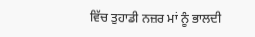ਵਿੱਚ ਤੁਹਾਡੀ ਨਜ਼ਰ ਮਾਂ ਨੂੰ ਭਾਲਦੀ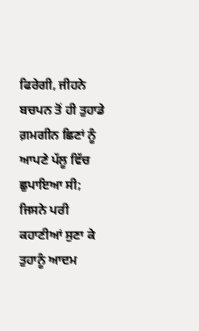ਫਿਰੇਗੀ, ਜੀਹਨੇ ਬਚਪਨ ਤੋਂ ਹੀ ਤੁਹਾਡੇ ਗ਼ਮਗੀਨ ਛਿਣਾਂ ਨੂੰ ਆਪਣੇ ਪੱਲੂ ਵਿੱਚ ਛੁਪਾਇਆ ਸੀ; ਜਿਸਨੇ ਪਰੀ ਕਹਾਣੀਆਂ ਸੁਣਾ ਕੇ ਤੁਹਾਨੂੰ ਆਦਮ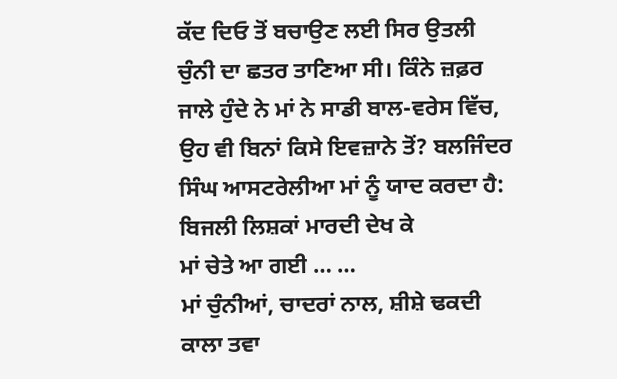ਕੱਦ ਦਿਓ ਤੋਂ ਬਚਾਉਣ ਲਈ ਸਿਰ ਉਤਲੀ ਚੁੰਨੀ ਦਾ ਛਤਰ ਤਾਣਿਆ ਸੀ। ਕਿੰਨੇ ਜ਼ਫ਼ਰ ਜਾਲੇ ਹੁੰਦੇ ਨੇ ਮਾਂ ਨੇ ਸਾਡੀ ਬਾਲ-ਵਰੇਸ ਵਿੱਚ, ਉਹ ਵੀ ਬਿਨਾਂ ਕਿਸੇ ਇਵਜ਼ਾਨੇ ਤੋਂ? ਬਲਜਿੰਦਰ ਸਿੰਘ ਆਸਟਰੇਲੀਆ ਮਾਂ ਨੂੰ ਯਾਦ ਕਰਦਾ ਹੈ:
ਬਿਜਲੀ ਲਿਸ਼ਕਾਂ ਮਾਰਦੀ ਦੇਖ ਕੇ
ਮਾਂ ਚੇਤੇ ਆ ਗਈ … …
ਮਾਂ ਚੁੰਨੀਆਂ, ਚਾਦਰਾਂ ਨਾਲ, ਸ਼ੀਸ਼ੇ ਢਕਦੀ
ਕਾਲਾ ਤਵਾ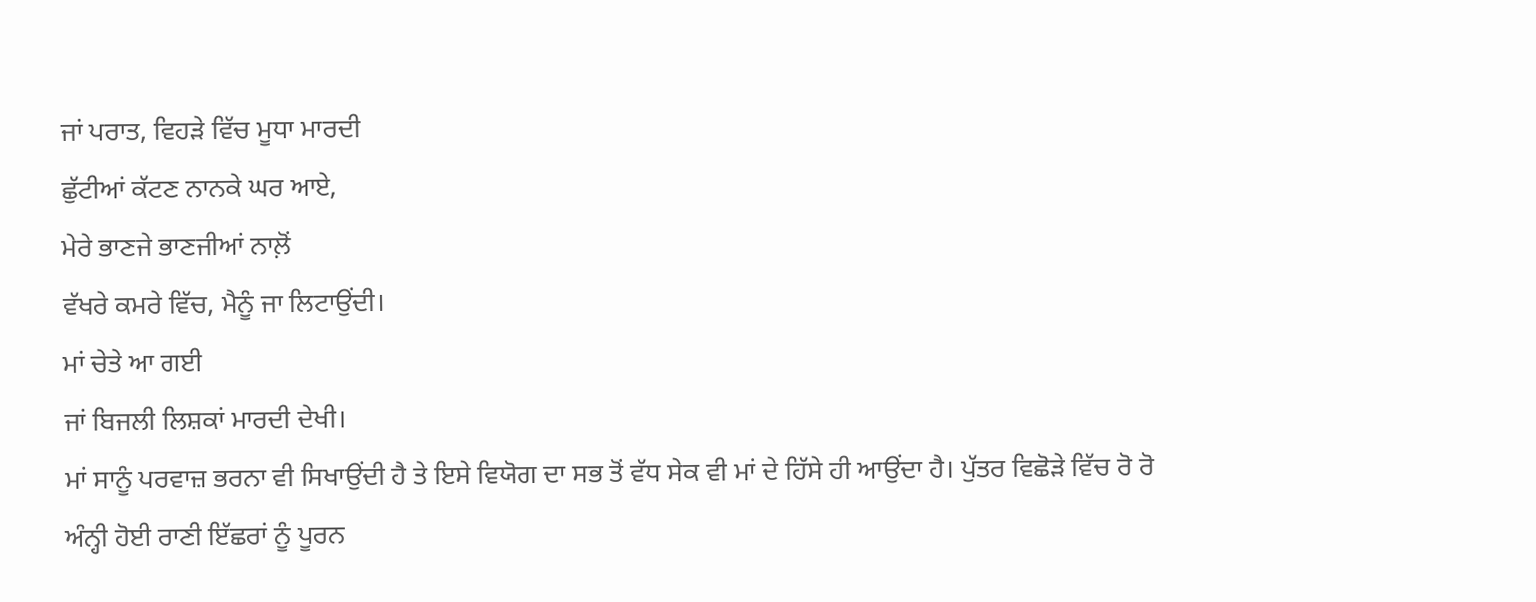ਜਾਂ ਪਰਾਤ, ਵਿਹੜੇ ਵਿੱਚ ਮੂਧਾ ਮਾਰਦੀ
ਛੁੱਟੀਆਂ ਕੱਟਣ ਨਾਨਕੇ ਘਰ ਆਏ,
ਮੇਰੇ ਭਾਣਜੇ ਭਾਣਜੀਆਂ ਨਾਲ਼ੋਂ
ਵੱਖਰੇ ਕਮਰੇ ਵਿੱਚ, ਮੈਨੂੰ ਜਾ ਲਿਟਾਉਂਦੀ।
ਮਾਂ ਚੇਤੇ ਆ ਗਈ
ਜਾਂ ਬਿਜਲੀ ਲਿਸ਼ਕਾਂ ਮਾਰਦੀ ਦੇਖੀ।
ਮਾਂ ਸਾਨੂੰ ਪਰਵਾਜ਼ ਭਰਨਾ ਵੀ ਸਿਖਾਉਂਦੀ ਹੈ ਤੇ ਇਸੇ ਵਿਯੋਗ ਦਾ ਸਭ ਤੋਂ ਵੱਧ ਸੇਕ ਵੀ ਮਾਂ ਦੇ ਹਿੱਸੇ ਹੀ ਆਉਂਦਾ ਹੈ। ਪੁੱਤਰ ਵਿਛੋੜੇ ਵਿੱਚ ਰੋ ਰੋ ਅੰਨ੍ਹੀ ਹੋਈ ਰਾਣੀ ਇੱਛਰਾਂ ਨੂੰ ਪੂਰਨ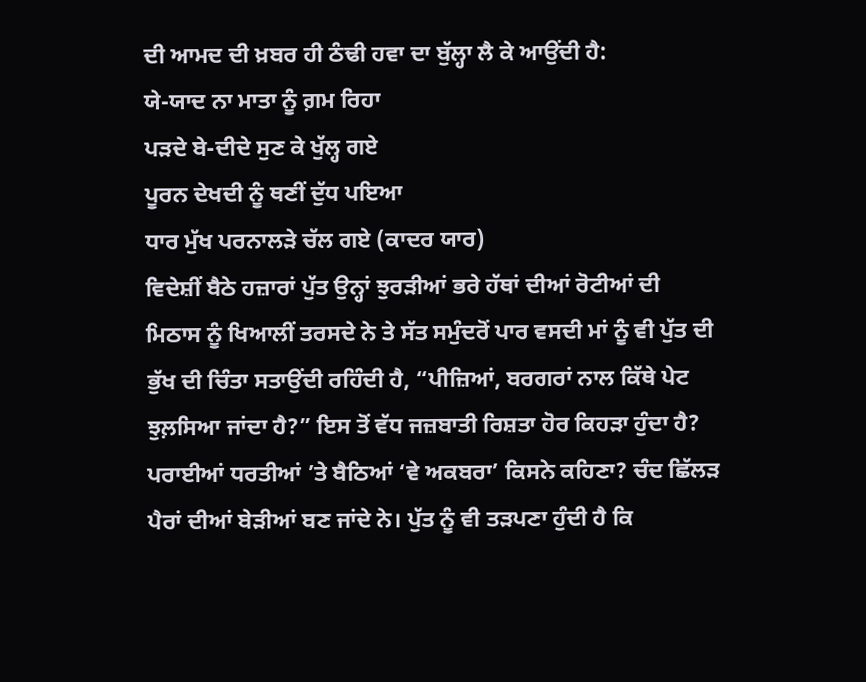ਦੀ ਆਮਦ ਦੀ ਖ਼ਬਰ ਹੀ ਠੰਢੀ ਹਵਾ ਦਾ ਬੁੱਲ੍ਹਾ ਲੈ ਕੇ ਆਉਂਦੀ ਹੈ:
ਯੇ-ਯਾਦ ਨਾ ਮਾਤਾ ਨੂੰ ਗ਼ਮ ਰਿਹਾ
ਪੜਦੇ ਬੇ-ਦੀਦੇ ਸੁਣ ਕੇ ਖੁੱਲ੍ਹ ਗਏ
ਪੂਰਨ ਦੇਖਦੀ ਨੂੰ ਥਣੀਂ ਦੁੱਧ ਪਇਆ
ਧਾਰ ਮੁੱਖ ਪਰਨਾਲੜੇ ਚੱਲ ਗਏ (ਕਾਦਰ ਯਾਰ)
ਵਿਦੇਸ਼ੀਂ ਬੈਠੇ ਹਜ਼ਾਰਾਂ ਪੁੱਤ ਉਨ੍ਹਾਂ ਝੁਰੜੀਆਂ ਭਰੇ ਹੱਥਾਂ ਦੀਆਂ ਰੋਟੀਆਂ ਦੀ ਮਿਠਾਸ ਨੂੰ ਖਿਆਲੀਂ ਤਰਸਦੇ ਨੇ ਤੇ ਸੱਤ ਸਮੁੰਦਰੋਂ ਪਾਰ ਵਸਦੀ ਮਾਂ ਨੂੰ ਵੀ ਪੁੱਤ ਦੀ ਭੁੱਖ ਦੀ ਚਿੰਤਾ ਸਤਾਉਂਦੀ ਰਹਿੰਦੀ ਹੈ, “ਪੀਜ਼ਿਆਂ, ਬਰਗਰਾਂ ਨਾਲ ਕਿੱਥੇ ਪੇਟ ਝੁਲ਼ਸਿਆ ਜਾਂਦਾ ਹੈ?” ਇਸ ਤੋਂ ਵੱਧ ਜਜ਼ਬਾਤੀ ਰਿਸ਼ਤਾ ਹੋਰ ਕਿਹੜਾ ਹੁੰਦਾ ਹੈ? ਪਰਾਈਆਂ ਧਰਤੀਆਂ ’ਤੇ ਬੈਠਿਆਂ ‘ਵੇ ਅਕਬਰਾ’ ਕਿਸਨੇ ਕਹਿਣਾ? ਚੰਦ ਛਿੱਲੜ ਪੈਰਾਂ ਦੀਆਂ ਬੇੜੀਆਂ ਬਣ ਜਾਂਦੇ ਨੇ। ਪੁੱਤ ਨੂੰ ਵੀ ਤੜਪਣਾ ਹੁੰਦੀ ਹੈ ਕਿ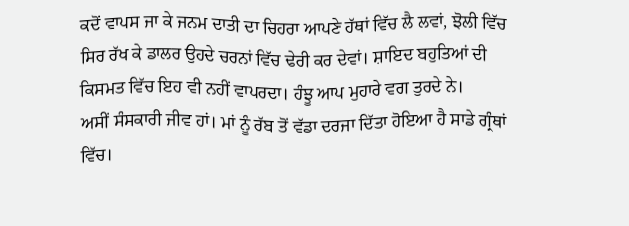ਕਦੋਂ ਵਾਪਸ ਜਾ ਕੇ ਜਨਮ ਦਾਤੀ ਦਾ ਚਿਹਰਾ ਆਪਣੇ ਹੱਥਾਂ ਵਿੱਚ ਲੈ ਲਵਾਂ, ਝੋਲੀ ਵਿੱਚ ਸਿਰ ਰੱਖ ਕੇ ਡਾਲਰ ਉਹਦੇ ਚਰਨਾਂ ਵਿੱਚ ਢੇਰੀ ਕਰ ਦੇਵਾਂ। ਸ਼ਾਇਦ ਬਹੁਤਿਆਂ ਦੀ ਕਿਸਮਤ ਵਿੱਚ ਇਹ ਵੀ ਨਹੀਂ ਵਾਪਰਦਾ। ਹੰਝੂ ਆਪ ਮੁਹਾਰੇ ਵਗ ਤੁਰਦੇ ਨੇ।
ਅਸੀਂ ਸੰਸਕਾਰੀ ਜੀਵ ਹਾਂ। ਮਾਂ ਨੂੰ ਰੱਬ ਤੋਂ ਵੱਡਾ ਦਰਜਾ ਦਿੱਤਾ ਹੋਇਆ ਹੈ ਸਾਡੇ ਗ੍ਰੰਥਾਂ ਵਿੱਚ।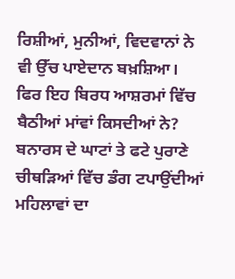ਰਿਸ਼ੀਆਂ, ਮੁਨੀਆਂ, ਵਿਦਵਾਨਾਂ ਨੇ ਵੀ ਉੱਚ ਪਾਏਦਾਨ ਬਖ਼ਸ਼ਿਆ। ਫਿਰ ਇਹ ਬਿਰਧ ਆਸ਼ਰਮਾਂ ਵਿੱਚ ਬੈਠੀਆਂ ਮਾਂਵਾਂ ਕਿਸਦੀਆਂ ਨੇ? ਬਨਾਰਸ ਦੇ ਘਾਟਾਂ ਤੇ ਫਟੇ ਪੁਰਾਣੇ ਚੀਥੜਿਆਂ ਵਿੱਚ ਡੰਗ ਟਪਾਉਂਦੀਆਂ ਮਹਿਲਾਵਾਂ ਦਾ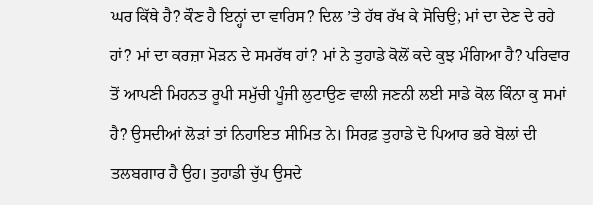ਘਰ ਕਿੱਥੇ ਹੈ? ਕੌਣ ਹੈ ਇਨ੍ਹਾਂ ਦਾ ਵਾਰਿਸ? ਦਿਲ ’ਤੇ ਹੱਥ ਰੱਖ ਕੇ ਸੋਚਿਉ; ਮਾਂ ਦਾ ਦੇਣ ਦੇ ਰਹੇ ਹਾਂ? ਮਾਂ ਦਾ ਕਰਜ਼ਾ ਮੋੜਨ ਦੇ ਸਮਰੱਥ ਹਾਂ? ਮਾਂ ਨੇ ਤੁਹਾਡੇ ਕੋਲੋਂ ਕਦੇ ਕੁਝ ਮੰਗਿਆ ਹੈ? ਪਰਿਵਾਰ ਤੋਂ ਆਪਣੀ ਮਿਹਨਤ ਰੂਪੀ ਸਮੁੱਚੀ ਪੂੰਜੀ ਲੁਟਾਉਣ ਵਾਲੀ ਜਣਨੀ ਲਈ ਸਾਡੇ ਕੋਲ ਕਿੰਨਾ ਕੁ ਸਮਾਂ ਹੈ? ਉਸਦੀਆਂ ਲੋੜਾਂ ਤਾਂ ਨਿਹਾਇਤ ਸੀਮਿਤ ਨੇ। ਸਿਰਫ਼ ਤੁਹਾਡੇ ਦੋ ਪਿਆਰ ਭਰੇ ਬੋਲਾਂ ਦੀ ਤਲਬਗਾਰ ਹੈ ਉਹ। ਤੁਹਾਡੀ ਚੁੱਪ ਉਸਦੇ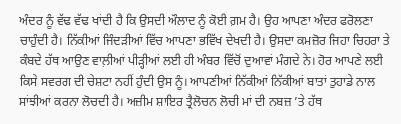ਅੰਦਰ ਨੂੰ ਵੱਢ ਵੱਢ ਖਾਂਦੀ ਹੈ ਕਿ ਉਸਦੀ ਔਲਾਦ ਨੂੰ ਕੋਈ ਗ਼ਮ ਹੈ। ਉਹ ਆਪਣਾ ਅੰਦਰ ਫਰੋਲਣਾ ਚਾਹੁੰਦੀ ਹੈ। ਨਿੱਕੀਆਂ ਜਿੰਦੜੀਆਂ ਵਿੱਚ ਆਪਣਾ ਭਵਿੱਖ ਦੇਖਦੀ ਹੈ। ਉਸਦਾ ਕਮਜ਼ੋਰ ਜਿਹਾ ਚਿਹਰਾ ਤੇ ਕੰਬਦੇ ਹੱਥ ਆਉਣ ਵਾਲ਼ੀਆਂ ਪੀੜ੍ਹੀਆਂ ਲਈ ਹੀ ਅੰਬਰ ਵਿੱਚੋਂ ਦੁਆਵਾਂ ਮੰਗਦੇ ਨੇ। ਹੋਰ ਆਪਣੇ ਲਈ ਕਿਸੇ ਸਵਰਗ ਦੀ ਚੇਸ਼ਟਾ ਨਹੀਂ ਹੁੰਦੀ ਉਸ ਨੂੰ। ਆਪਣੀਆਂ ਨਿੱਕੀਆਂ ਨਿੱਕੀਆਂ ਬਾਤਾਂ ਤੁਹਾਡੇ ਨਾਲ ਸਾਂਝੀਆਂ ਕਰਨਾ ਲੋਚਦੀ ਹੈ। ਅਜ਼ੀਮ ਸ਼ਾਇਰ ਤ੍ਰੈਲੋਚਨ ਲੋਚੀ ਮਾਂ ਦੀ ਨਬਜ਼ ’ਤੇ ਹੱਥ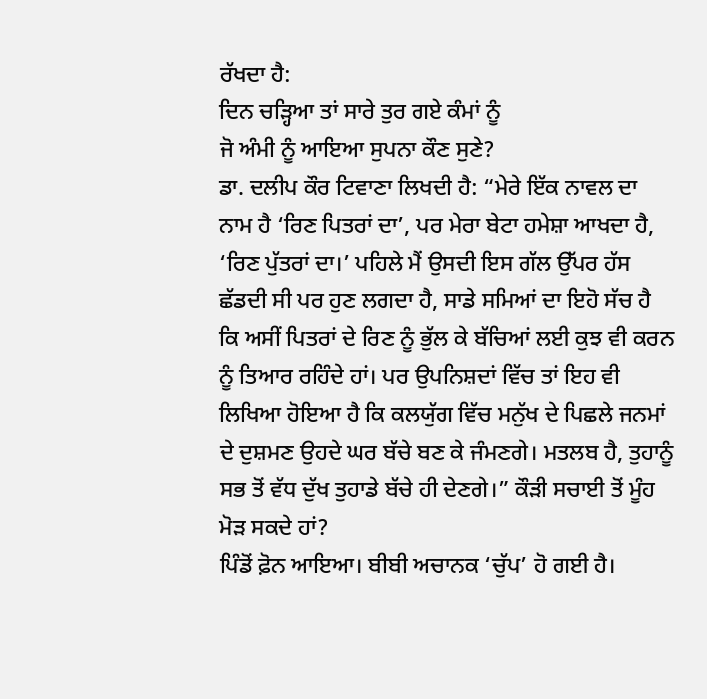ਰੱਖਦਾ ਹੈ:
ਦਿਨ ਚੜ੍ਹਿਆ ਤਾਂ ਸਾਰੇ ਤੁਰ ਗਏ ਕੰਮਾਂ ਨੂੰ
ਜੋ ਅੰਮੀ ਨੂੰ ਆਇਆ ਸੁਪਨਾ ਕੌਣ ਸੁਣੇ?
ਡਾ. ਦਲੀਪ ਕੌਰ ਟਿਵਾਣਾ ਲਿਖਦੀ ਹੈ: “ਮੇਰੇ ਇੱਕ ਨਾਵਲ ਦਾ ਨਾਮ ਹੈ ‘ਰਿਣ ਪਿਤਰਾਂ ਦਾ’, ਪਰ ਮੇਰਾ ਬੇਟਾ ਹਮੇਸ਼ਾ ਆਖਦਾ ਹੈ, ‘ਰਿਣ ਪੁੱਤਰਾਂ ਦਾ।’ ਪਹਿਲੇ ਮੈਂ ਉਸਦੀ ਇਸ ਗੱਲ ਉੱਪਰ ਹੱਸ ਛੱਡਦੀ ਸੀ ਪਰ ਹੁਣ ਲਗਦਾ ਹੈ, ਸਾਡੇ ਸਮਿਆਂ ਦਾ ਇਹੋ ਸੱਚ ਹੈ ਕਿ ਅਸੀਂ ਪਿਤਰਾਂ ਦੇ ਰਿਣ ਨੂੰ ਭੁੱਲ ਕੇ ਬੱਚਿਆਂ ਲਈ ਕੁਝ ਵੀ ਕਰਨ ਨੂੰ ਤਿਆਰ ਰਹਿੰਦੇ ਹਾਂ। ਪਰ ਉਪਨਿਸ਼ਦਾਂ ਵਿੱਚ ਤਾਂ ਇਹ ਵੀ ਲਿਖਿਆ ਹੋਇਆ ਹੈ ਕਿ ਕਲਯੁੱਗ ਵਿੱਚ ਮਨੁੱਖ ਦੇ ਪਿਛਲੇ ਜਨਮਾਂ ਦੇ ਦੁਸ਼ਮਣ ਉਹਦੇ ਘਰ ਬੱਚੇ ਬਣ ਕੇ ਜੰਮਣਗੇ। ਮਤਲਬ ਹੈ, ਤੁਹਾਨੂੰ ਸਭ ਤੋਂ ਵੱਧ ਦੁੱਖ ਤੁਹਾਡੇ ਬੱਚੇ ਹੀ ਦੇਣਗੇ।” ਕੌੜੀ ਸਚਾਈ ਤੋਂ ਮੂੰਹ ਮੋੜ ਸਕਦੇ ਹਾਂ?
ਪਿੰਡੋਂ ਫ਼ੋਨ ਆਇਆ। ਬੀਬੀ ਅਚਾਨਕ ‘ਚੁੱਪ’ ਹੋ ਗਈ ਹੈ।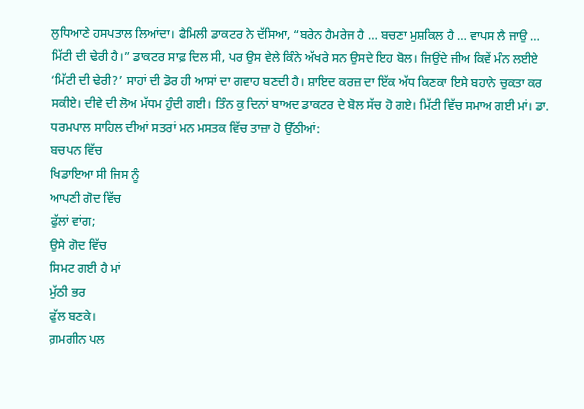ਲੁਧਿਆਣੇ ਹਸਪਤਾਲ ਲਿਆਂਦਾ। ਫੈਮਿਲੀ ਡਾਕਟਰ ਨੇ ਦੱਸਿਆ, “ਬਰੇਨ ਹੈਮਰੇਜ ਹੈ … ਬਚਣਾ ਮੁਸ਼ਕਿਲ ਹੈ … ਵਾਪਸ ਲੈ ਜਾਉ … ਮਿੱਟੀ ਦੀ ਢੇਰੀ ਹੈ।” ਡਾਕਟਰ ਸਾਫ਼ ਦਿਲ ਸੀ, ਪਰ ਉਸ ਵੇਲੇ ਕਿੰਨੇ ਅੱਖਰੇ ਸਨ ਉਸਦੇ ਇਹ ਬੋਲ। ਜਿਉਂਦੇ ਜੀਅ ਕਿਵੇਂ ਮੰਨ ਲਈਏ ‘ਮਿੱਟੀ ਦੀ ਢੇਰੀ?’ ਸਾਹਾਂ ਦੀ ਡੋਰ ਹੀ ਆਸਾਂ ਦਾ ਗਵਾਹ ਬਣਦੀ ਹੈ। ਸ਼ਾਇਦ ਕਰਜ਼ ਦਾ ਇੱਕ ਅੱਧ ਕਿਣਕਾ ਇਸੇ ਬਹਾਨੇ ਚੁਕਤਾ ਕਰ ਸਕੀਏ। ਦੀਵੇ ਦੀ ਲੋਅ ਮੱਧਮ ਹੁੰਦੀ ਗਈ। ਤਿੰਨ ਕੁ ਦਿਨਾਂ ਬਾਅਦ ਡਾਕਟਰ ਦੇ ਬੋਲ ਸੱਚ ਹੋ ਗਏ। ਮਿੱਟੀ ਵਿੱਚ ਸਮਾਅ ਗਈ ਮਾਂ। ਡਾ. ਧਰਮਪਾਲ ਸਾਹਿਲ ਦੀਆਂ ਸਤਰਾਂ ਮਨ ਮਸਤਕ ਵਿੱਚ ਤਾਜ਼ਾ ਹੋ ਉੱਠੀਆਂ:
ਬਚਪਨ ਵਿੱਚ
ਖਿਡਾਇਆ ਸੀ ਜਿਸ ਨੂੰ
ਆਪਣੀ ਗੋਦ ਵਿੱਚ
ਫੁੱਲਾਂ ਵਾਂਗ;
ਉਸੇ ਗੋਦ ਵਿੱਚ
ਸਿਮਟ ਗਈ ਹੈ ਮਾਂ
ਮੁੱਠੀ ਭਰ
ਫੁੱਲ ਬਣਕੇ।
ਗ਼ਮਗੀਨ ਪਲ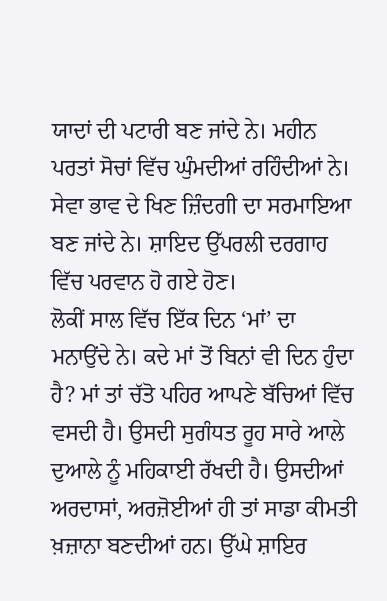ਯਾਦਾਂ ਦੀ ਪਟਾਰੀ ਬਣ ਜਾਂਦੇ ਨੇ। ਮਹੀਨ ਪਰਤਾਂ ਸੋਚਾਂ ਵਿੱਚ ਘੁੰਮਦੀਆਂ ਰਹਿੰਦੀਆਂ ਨੇ। ਸੇਵਾ ਭਾਵ ਦੇ ਖਿਣ ਜ਼ਿੰਦਗੀ ਦਾ ਸਰਮਾਇਆ ਬਣ ਜਾਂਦੇ ਨੇ। ਸ਼ਾਇਦ ਉੱਪਰਲੀ ਦਰਗਾਹ ਵਿੱਚ ਪਰਵਾਨ ਹੋ ਗਏ ਹੋਣ।
ਲੋਕੀਂ ਸਾਲ ਵਿੱਚ ਇੱਕ ਦਿਨ ‘ਮਾਂ’ ਦਾ ਮਨਾਉਂਦੇ ਨੇ। ਕਦੇ ਮਾਂ ਤੋਂ ਬਿਨਾਂ ਵੀ ਦਿਨ ਹੁੰਦਾ ਹੈ? ਮਾਂ ਤਾਂ ਚੱਤੋ ਪਹਿਰ ਆਪਣੇ ਬੱਚਿਆਂ ਵਿੱਚ ਵਸਦੀ ਹੈ। ਉਸਦੀ ਸੁਗੰਧਤ ਰੂਹ ਸਾਰੇ ਆਲੇ ਦੁਆਲੇ ਨੂੰ ਮਹਿਕਾਈ ਰੱਖਦੀ ਹੈ। ਉਸਦੀਆਂ ਅਰਦਾਸਾਂ, ਅਰਜ਼ੋਈਆਂ ਹੀ ਤਾਂ ਸਾਡਾ ਕੀਮਤੀ ਖ਼ਜ਼ਾਨਾ ਬਣਦੀਆਂ ਹਨ। ਉੱਘੇ ਸ਼ਾਇਰ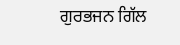ਗੁਰਭਜਨ ਗਿੱਲ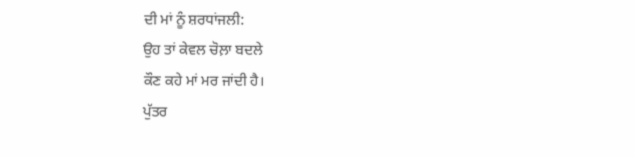ਦੀ ਮਾਂ ਨੂੰ ਸ਼ਰਧਾਂਜਲੀ:
ਉਹ ਤਾਂ ਕੇਵਲ ਚੋਲ਼ਾ ਬਦਲੇ
ਕੌਣ ਕਹੇ ਮਾਂ ਮਰ ਜਾਂਦੀ ਹੈ।
ਪੁੱਤਰ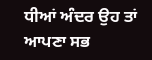ਧੀਆਂ ਅੰਦਰ ਉਹ ਤਾਂ
ਆਪਣਾ ਸਭ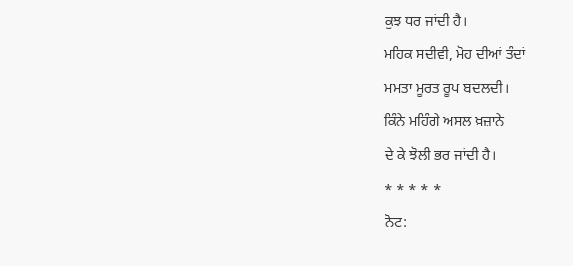ਕੁਝ ਧਰ ਜਾਂਦੀ ਹੈ।
ਮਹਿਕ ਸਦੀਵੀ, ਮੋਹ ਦੀਆਂ ਤੰਦਾਂ
ਮਮਤਾ ਮੂਰਤ ਰੂਪ ਬਦਲਦੀ।
ਕਿੰਨੇ ਮਹਿੰਗੇ ਅਸਲ ਖ਼ਜ਼ਾਨੇ
ਦੇ ਕੇ ਝੋਲੀ ਭਰ ਜਾਂਦੀ ਹੈ।
* * * * *
ਨੋਟ: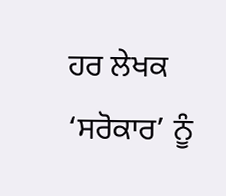ਹਰ ਲੇਖਕ ‘ਸਰੋਕਾਰ’ ਨੂੰ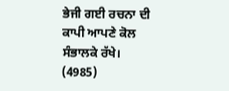ਭੇਜੀ ਗਈ ਰਚਨਾ ਦੀ ਕਾਪੀ ਆਪਣੇ ਕੋਲ ਸੰਭਾਲਕੇ ਰੱਖੇ।
(4985)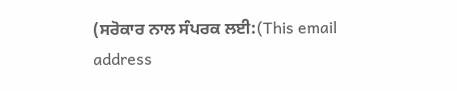(ਸਰੋਕਾਰ ਨਾਲ ਸੰਪਰਕ ਲਈ:(This email address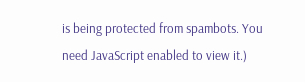is being protected from spambots. You need JavaScript enabled to view it.)